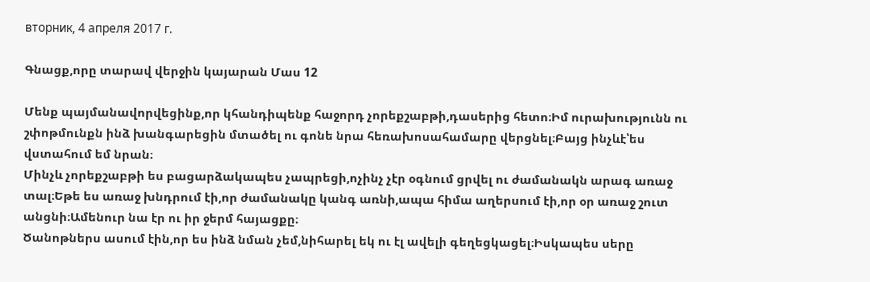вторник, 4 апреля 2017 г.

Գնացք,որը տարավ վերջին կայարան Մաս 12

Մենք պայմանավորվեցինք,որ կհանդիպենք հաջորդ չորեքշաբթի,դասերից հետո։Իմ ուրախությունն ու շփոթմունքն ինձ խանգարեցին մտածել ու գոնե նրա հեռախոսահամարը վերցնել։Բայց ինչևէ՝ես վստահում եմ նրան։
Մինչև չորեքշաբթի ես բացարձակապես չապրեցի,ոչինչ չէր օգնում ցրվել ու ժամանակն արագ առաջ տալ։Եթե ես առաջ խնդրում էի,որ ժամանակը կանգ առնի,ապա հիմա աղերսում էի,որ օր առաջ շուտ անցնի։Ամենուր նա էր ու իր ջերմ հայացքը։
Ծանոթներս ասում էին,որ ես ինձ նման չեմ,նիհարել եկ ու էլ ավելի գեղեցկացել։Իսկապես սերը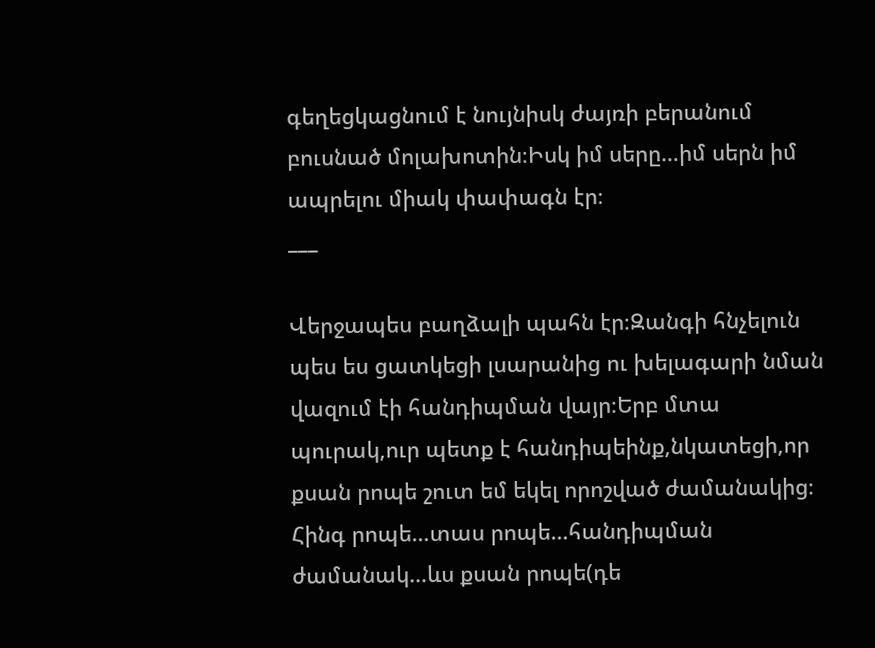գեղեցկացնում է նույնիսկ ժայռի բերանում բուսնած մոլախոտին։Իսկ իմ սերը…իմ սերն իմ ապրելու միակ փափագն էր։
___

Վերջապես բաղձալի պահն էր։Զանգի հնչելուն պես ես ցատկեցի լսարանից ու խելագարի նման վազում էի հանդիպման վայր։Երբ մտա պուրակ,ուր պետք է հանդիպեինք,նկատեցի,որ քսան րոպե շուտ եմ եկել որոշված ժամանակից։
Հինգ րոպե…տաս րոպե…հանդիպման ժամանակ…ևս քսան րոպե(դե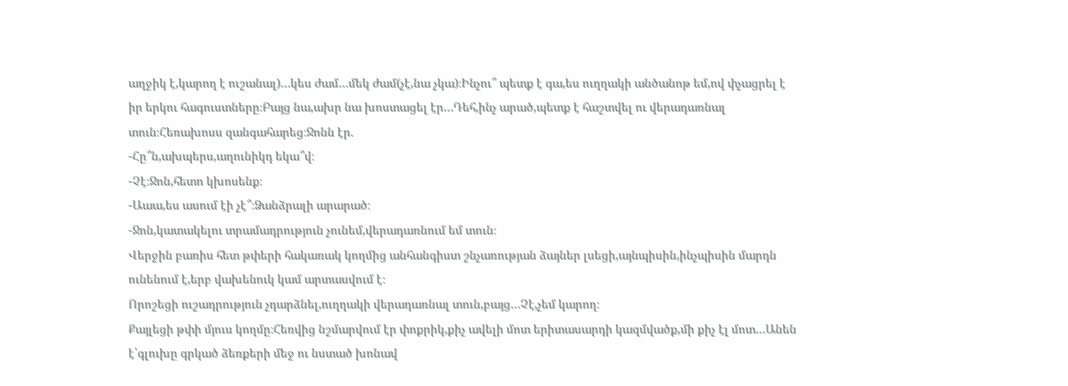աղջիկ է,կարող է ուշանալ)…կես ժամ…մեկ ժամ(չէ,նա չկա)։Ինչու՞ պետք է գա,ես ուղղակի անծանոթ եմ,ով փչացրել է իր երկու հագուստները։Բայց նա,ախր նա խոստացել էր…Դեհ,ինչ արած,պետք է հաշտվել ու վերադառնալ տուն։Հեռախոսս զանգահարեց։Ջոնն էր.
-Հը՞ն,ախպերս,աղունիկդ եկա՞վ։
-Չէ։Ջոն,հետո կխոսենք։
-Աաա,ես ասում էի չէ՞։Ձանձրալի արարած։
-Ջոն,կատակելու տրամադրություն չունեմ,վերադառնում եմ տուն։
Վերջին բառիս հետ թփերի հակառակ կողմից անհանգիստ շնչառության ձայներ լսեցի,այնպիսին,ինչպիսին մարդն ունենում է,երբ վախենուկ կամ արտասվում է։
Որոշեցի ուշադրություն չդարձնել,ուղղակի վերադառնալ տուն,բայց…Չէ,չեմ կարող։
Քայլեցի թփի մյուս կողմը։Հեռվից նշմարվում էր փոքրիկ,քիչ ավելի մոտ երիտասարդի կազմվածք,մի քիչ էլ մոտ…Անեն է՝գլուխը գրկած ձեռքերի մեջ ու նստած խոնավ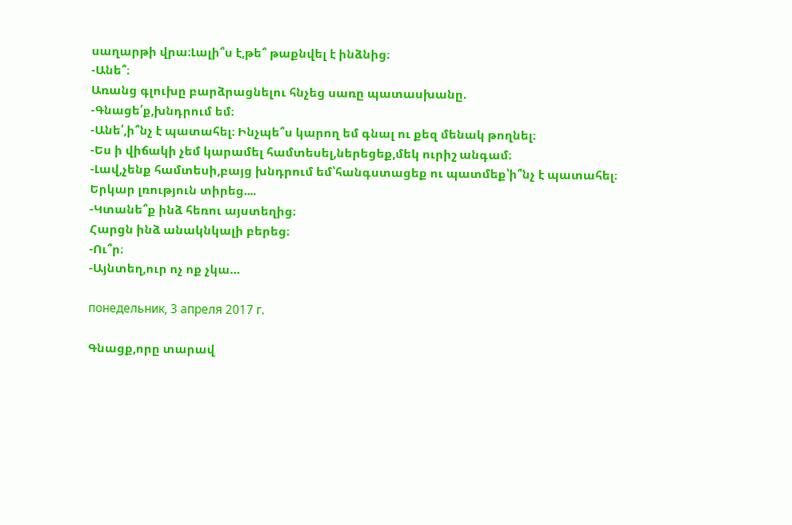սաղարթի վրա։Լալի՞ս է,թե՞ թաքնվել է ինձնից։
-Անե՞։
Առանց գլուխը բարձրացնելու հնչեց սառը պատասխանը.
-Գնացե՛ք,խնդրում եմ։
-Անե՛,ի՞նչ է պատահել։ Ինչպե՞ս կարող եմ գնալ ու քեզ մենակ թողնել։
-Ես ի վիճակի չեմ կարամել համտեսել,ներեցեք,մեկ ուրիշ անգամ։
-Լավ,չենք համտեսի,բայց խնդրում եմ՝հանգստացեք ու պատմեք՝ի՞նչ է պատահել։
Երկար լռություն տիրեց....
-Կտանե՞ք ինձ հեռու այստեղից։
Հարցն ինձ անակնկալի բերեց։
-Ու՞ր։
-Այնտեղ,ուր ոչ ոք չկա…

понедельник, 3 апреля 2017 г.

Գնացք,որը տարավ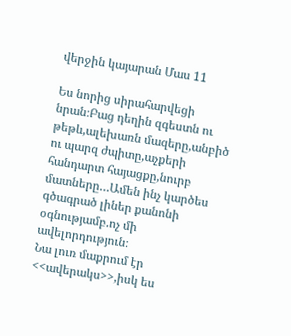վերջին կայարան Մաս 11

Ես նորից սիրահարվեցի նրան։Բաց դեղին զգեստն ու թեթև,ալեխառն մազերը,անբիծ ու պարզ ժպիտը,աչքերի հանդարտ հայացքը,նուրբ մատները…Ամեն ինչ կարծես գծագրած լիներ քանոնի օգնությամբ.ոչ մի ավելորդություն։
Նա լուռ մաքրում էր <<ավերակս>>,իսկ ես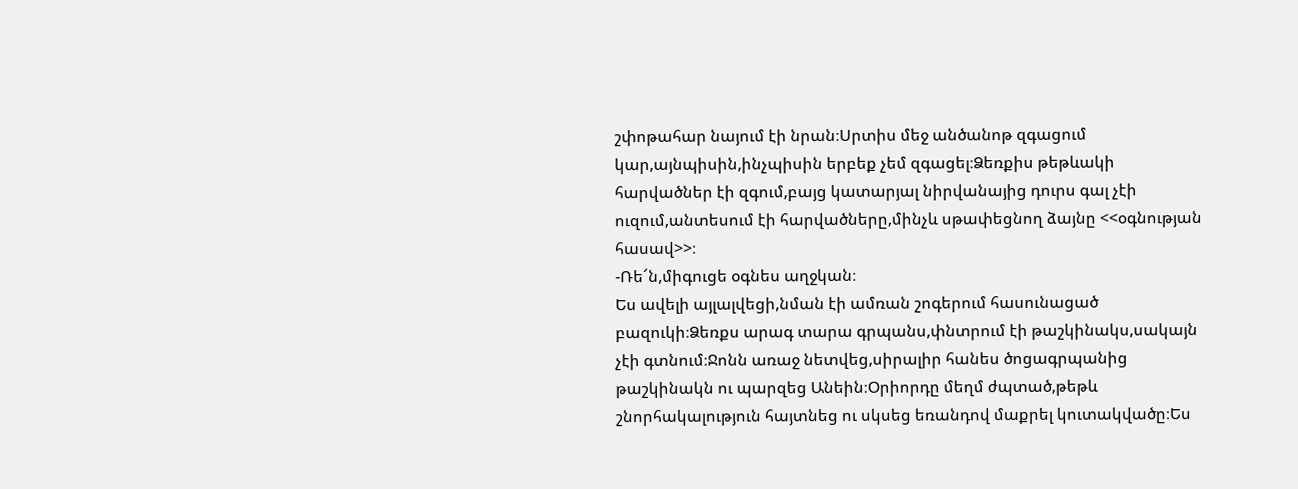շփոթահար նայում էի նրան։Սրտիս մեջ անծանոթ զգացում կար,այնպիսին,ինչպիսին երբեք չեմ զգացել։Ձեռքիս թեթևակի հարվածներ էի զգում,բայց կատարյալ նիրվանայից դուրս գալ չէի ուզում,անտեսում էի հարվածները,մինչև սթափեցնող ձայնը <<օգնության հասավ>>։
-Ռե՜ն,միգուցե օգնես աղջկան։
Ես ավելի այլալվեցի,նման էի ամռան շոգերում հասունացած բազուկի։Ձեռքս արագ տարա գրպանս,փնտրում էի թաշկինակս,սակայն չէի գտնում։Ջոնն առաջ նետվեց,սիրալիր հանես ծոցագրպանից թաշկինակն ու պարզեց Անեին։Օրիորդը մեղմ ժպտած,թեթև շնորհակալություն հայտնեց ու սկսեց եռանդով մաքրել կուտակվածը։Ես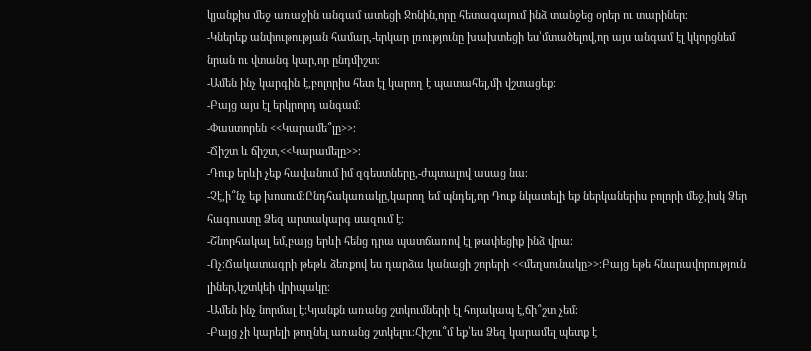կյանքիս մեջ առաջին անգամ ատեցի Ջոնին,որը հետագայում ինձ տանջեց օրեր ու տարիներ։
-Կներեք անփութության համար,-երկար լռությունը խախտեցի ես՝մտածելով,որ այս անգամ էլ կկորցնեմ նրան ու վտանգ կար,որ ընդմիշտ։
-Ամեն ինչ կարգին է,բոլորիս հետ էլ կարող է պատահել,մի վշտացեք։
-Բայց այս էլ երկրորդ անգամ։
-Փաստորեն <<Կարամե՞լը>>։
-Ճիշտ և ճիշտ,<<Կարամելը>>։
-Դուք երևի չեք հավանում իմ զգեստները,-ժպտալով ասաց նա։
-Չէ,ի՞նչ եք խոսում։Ընդհակառակը,կարող եմ պնդել,որ Դուք նկատելի եք ներկաներիս բոլորի մեջ,իսկ Ձեր հագուստը Ձեզ արտակարգ սազում է։
-Շնորհակալ եմ,բայց երևի հենց դրա պատճառով էլ թափեցիք ինձ վրա։
-Ոչ։Ճակատագրի թեթև ձեռքով ես դարձա կանացի շորերի <<մեղսունակը>>։Բայց եթե հնարավորություն լիներ,կշտկեի վրիպակը։
-Ամեն ինչ նորմալ է։Կյանքն առանց շտկումների էլ հոյակապ է,ճի՞շտ չեմ։
-Բայց չի կարելի թողնել առանց շտկելու։Հիշու՞մ եք՝ես Ձեզ կարամել պետք է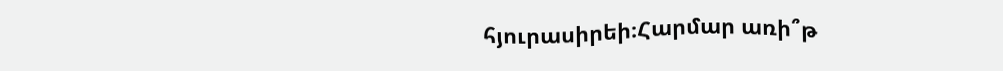հյուրասիրեի։Հարմար առի՞թ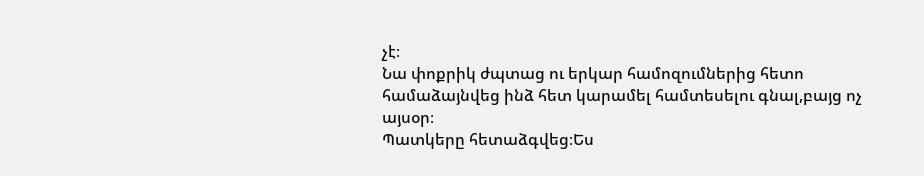չէ։
Նա փոքրիկ ժպտաց ու երկար համոզումներից հետո համաձայնվեց ինձ հետ կարամել համտեսելու գնալ,բայց ոչ այսօր։
Պատկերը հետաձգվեց։Ես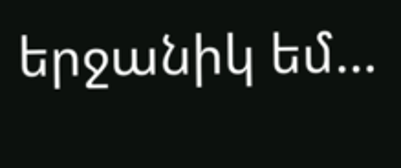երջանիկ եմ…